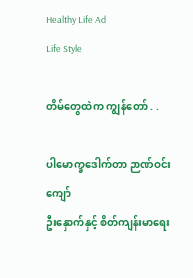Healthy Life Ad
Life Style

တိမ်တွေထဲက ကျွန်တော် . .

ပါမောက္ခဒေါက်တာ ဉာဏ်ဝင်းကျော်
ဦးနှောက်နှင့် စိတ်ကျန်းမာရေး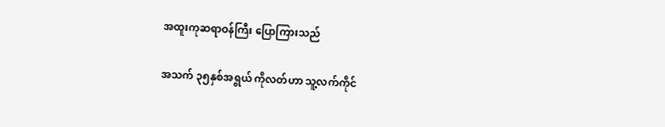အထူးကုဆရာဝန်ကြီး ပြောကြားသည်

အသက် ၃၅နှစ်အရွယ် ကိုလတ်ဟာ သူ့လက်ကိုင်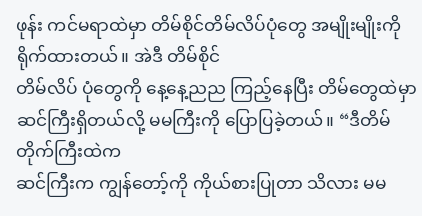ဖုန်း ကင်မရာထဲမှာ တိမ်စိုင်တိမ်လိပ်ပုံတွေ အမျိုးမျိုးကို ရိုက်ထားတယ်။ အဲဒီ တိမ်စိုင်
တိမ်လိပ် ပုံတွေကို နေ့နေ့ညည ကြည့်နေပြီး တိမ်တွေထဲမှာ ဆင်ကြီးရှိတယ်လို့ မမကြီးကို ပြောပြခဲ့တယ်။ “ဒီတိမ်တိုက်ကြီးထဲက
ဆင်ကြီးက ကျွန်တော့်ကို ကိုယ်စားပြုတာ သိလား မမ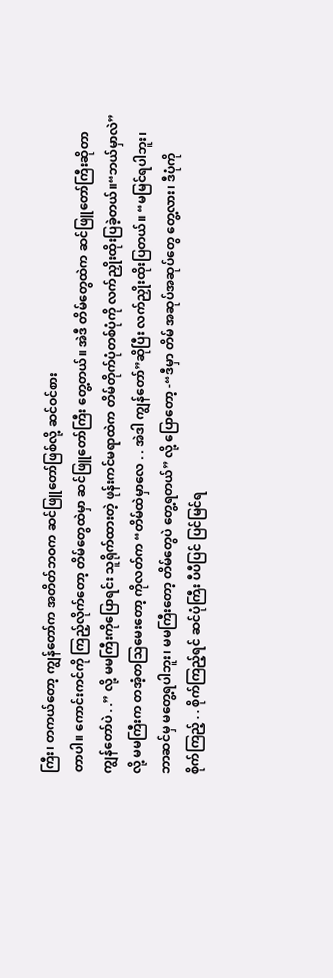ကြီး၊ တကယ်တော့ ကျွန်တော်က အတိတ်ဘဝက ဆင်ဖြူတော်ဖြစ်လို့ ဆင်ဝင်စား
တာပါ။ ကောင်းကင်ကို ကြည့်လိုက်တော့ တိမ်တွေထဲမှာ ဆင်ဖြူတော်ကြီး တွေ့တယ်။ အဲဒီ တိမ်တွေထဲက ဆင်ဖြူတော်ကြီးဆိုတာ ကျွန်တော်ပဲ . .” လို့ မမကြီးကိုပြောရင်း သူရိုက်ထားတဲ့ ဖုန်းကင်မရာထဲက တိမ်တိုက်ပုံတစ်ပုံကို လက်ညှိုးထိုးပြခဲ့တယ်။“ဘယ်မှာလဲ”
လို့ မမကြီးက တအံ့တသြမေးတော့ ကိုလတ်က “တိမ်ထဲမှာလေ . . အဲဒါ ကျွန်တော်”ဆိုပြီး လက်ညှိုးထိုးပြတယ်။ “မမြင်ရပါဘူး၊
ဘာဆင်မှ မတွေ့ရပါဘူး၊ မမကြီးတော့ တိမ်တွေပဲ တွေ့ရတယ်” လို့ ပြောတော့ -“ဒီမှာ တိမ် အဆုပ်အဆုပ်တွေ တွေ့လား၊ ဒီပုံကို
စိုက်ကြည့် . . စိုက်ကြည့်ရင် ဆင်ပုံကြီး ပီပီပြင် ပြင်မြင်ရ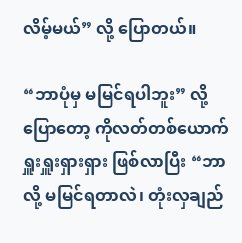လိမ့်မယ်” လို့ ပြောတယ်။

“ဘာပုံမှ မမြင်ရပါဘူး” လို့ပြောတော့ ကိုလတ်တစ်ယောက် ရှူးရှူးရှားရှား ဖြစ်လာပြီး “ဘာလို့ မမြင်ရတာလဲ၊ တုံးလှချည်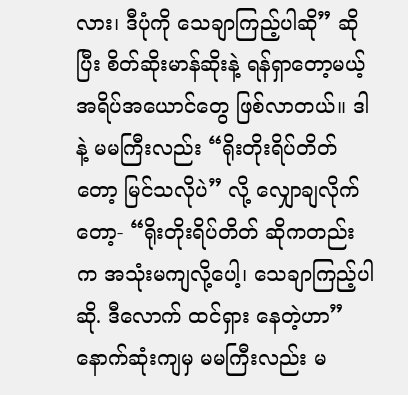လား၊ ဒီပုံကို သေချာကြည့်ပါဆို” ဆိုပြီး စိတ်ဆိုးမာန်ဆိုးနဲ့ ရန်ရှာတော့မယ့် အရိပ်အယောင်တွေ ဖြစ်လာတယ်။ ဒါနဲ့ မမကြီးလည်း “ရိုးတိုးရိပ်တိတ် တော့ မြင်သလိုပဲ” လို့ လျှောချလိုက်တော့- “ရိုးတိုးရိပ်တိတ် ဆိုကတည်းက အသုံးမကျလို့ပေါ့၊ သေချာကြည့်ပါဆို. ဒီလောက် ထင်ရှား နေတဲ့ဟာ” နောက်ဆုံးကျမှ မမကြီးလည်း မ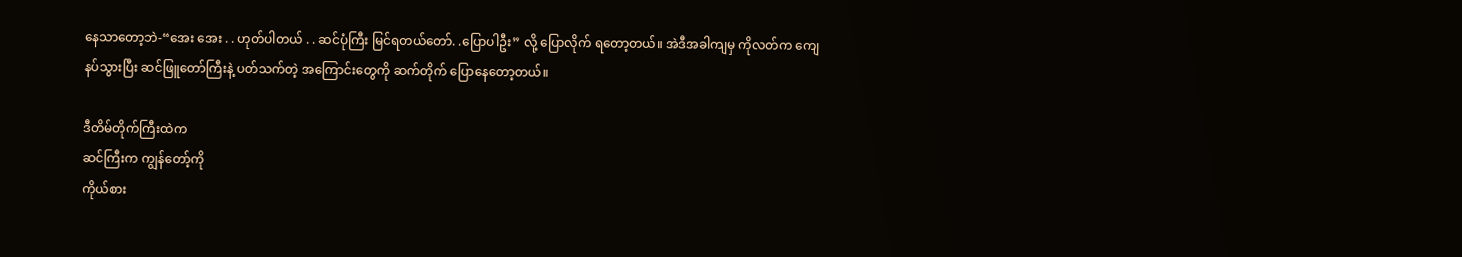နေသာတော့ဘဲ-“အေး အေး . . ဟုတ်ပါတယ် . . ဆင်ပုံကြီး မြင်ရတယ်တော်. .ပြောပါဦး” လို့ ပြောလိုက် ရတော့တယ်။ အဲဒီအခါကျမှ ကိုလတ်က ကျေနပ်သွားပြီး ဆင်ဖြူတော်ကြီးနဲ့ ပတ်သက်တဲ့ အကြောင်းတွေကို ဆက်တိုက် ပြောနေတော့တယ်။

ဒီတိမ်တိုက်ကြီးထဲက
ဆင်ကြီးက ကျွန်တော့်ကို
ကိုယ်စား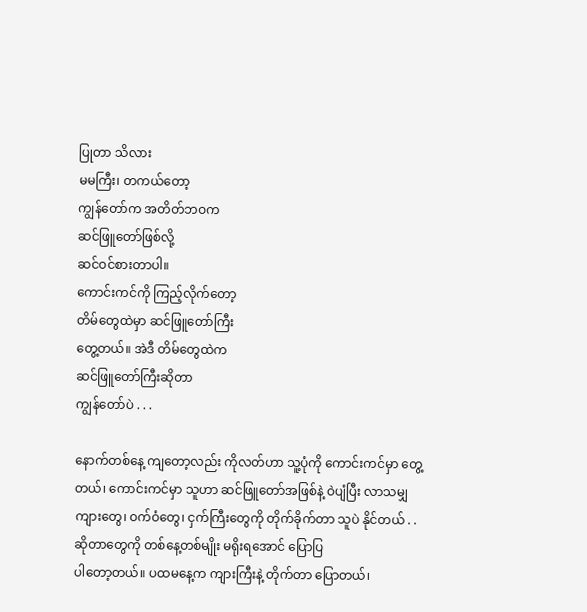ပြုတာ သိလား
မမကြီး၊ တကယ်တော့
ကျွန်တော်က အတိတ်ဘဝက
ဆင်ဖြူတော်ဖြစ်လို့
ဆင်ဝင်စားတာပါ။
ကောင်းကင်ကို ကြည့်လိုက်တော့
တိမ်တွေထဲမှာ ဆင်ဖြူတော်ကြီး
တွေ့တယ်။ အဲဒီ တိမ်တွေထဲက
ဆင်ဖြူတော်ကြီးဆိုတာ
ကျွန်တော်ပဲ . . .

နောက်တစ်နေ့ ကျတော့လည်း ကိုလတ်ဟာ သူ့ပုံကို ကောင်းကင်မှာ တွေ့တယ်၊ ကောင်းကင်မှာ သူဟာ ဆင်ဖြူတော်အဖြစ်နဲ့ ဝဲပျံပြီး လာသမျှ ကျားတွေ၊ ဝက်ဝံတွေ၊ ငှက်ကြီးတွေကို တိုက်ခိုက်တာ သူပဲ နိုင်တယ် . .ဆိုတာတွေကို တစ်နေ့တစ်မျိုး မရိုးရအောင် ပြောပြ
ပါတော့တယ်။ ပထမနေ့က ကျားကြီးနဲ့ တိုက်တာ ပြောတယ်၊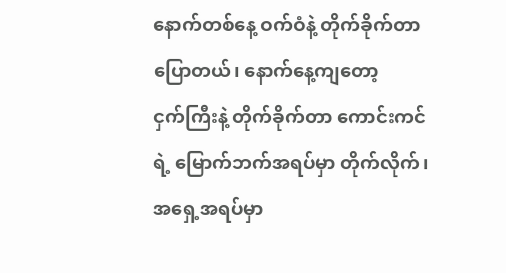နောက်တစ်နေ့ ဝက်ဝံနဲ့ တိုက်ခိုက်တာ ပြောတယ်၊ နောက်နေ့ကျတော့
ငှက်ကြီးနဲ့ တိုက်ခိုက်တာ ကောင်းကင်ရဲ့ မြောက်ဘက်အရပ်မှာ တိုက်လိုက်၊ အရှေ့အရပ်မှာ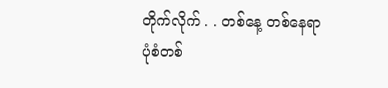တိုက်လိုက် . . တစ်နေ့ တစ်နေရာ ပုံစံတစ်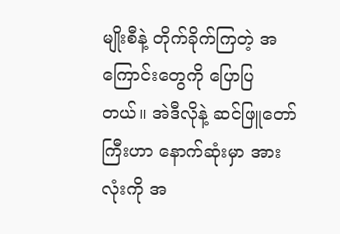မျိုးစီနဲ့ တိုက်ခိုက်ကြတဲ့ အကြောင်းတွေကို ပြောပြတယ်။ အဲဒီလိုနဲ့ ဆင်ဖြူတော်ကြီးဟာ နောက်ဆုံးမှာ အားလုံးကို အ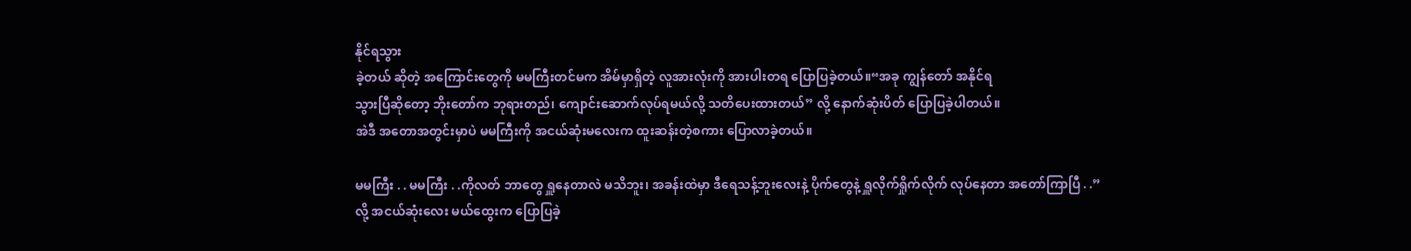နိုင်ရသွား
ခဲ့တယ် ဆိုတဲ့ အကြောင်းတွေကို မမကြီးတင်မက အိမ်မှာရှိတဲ့ လူအားလုံးကို အားပါးတရ ပြောပြခဲ့တယ်။“အခု ကျွန်တော် အနိုင်ရ
သွားပြီဆိုတော့ ဘိုးတော်က ဘုရားတည်၊ ကျောင်းဆောက်လုပ်ရမယ်လို့ သတိပေးထားတယ်” လို့ နောက်ဆုံးပိတ် ပြောပြခဲ့ပါတယ်။
အဲဒီ အတောအတွင်းမှာပဲ မမကြီးကို အငယ်ဆုံးမလေးက ထူးဆန်းတဲ့စကား ပြောလာခဲ့တယ်။

မမကြီး . . မမကြီး . .ကိုလတ် ဘာတွေ ရှူနေတာလဲ မသိဘူး၊ အခန်းထဲမှာ ဒီရေသန့်ဘူးလေးနဲ့ ပိုက်တွေနဲ့ ရှူလိုက်ရှိုက်လိုက် လုပ်နေတာ အတော်ကြာပြီ . .” လို့ အငယ်ဆုံးလေး မယ်ထွေးက ပြောပြခဲ့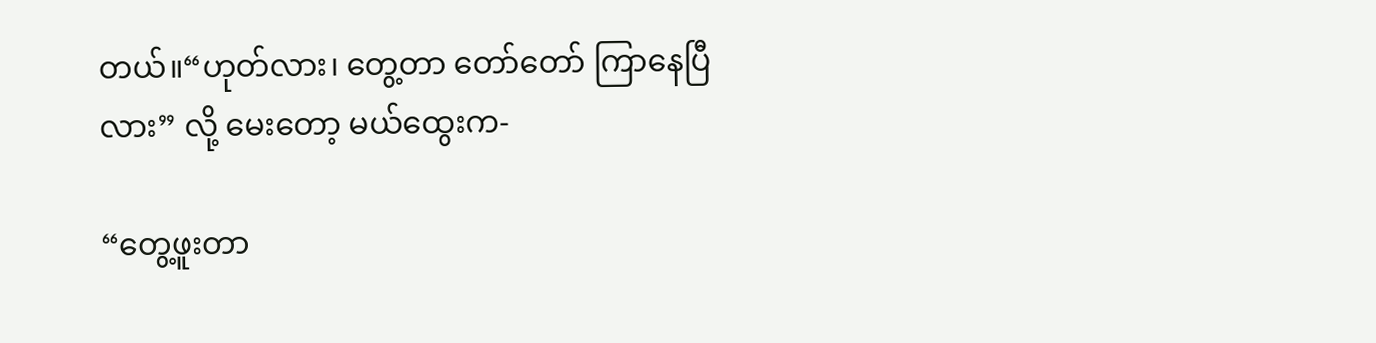တယ်။“ဟုတ်လား၊ တွေ့တာ တော်တော် ကြာနေပြီလား” လို့ မေးတော့ မယ်ထွေးက-

“တွေ့ဖူးတာ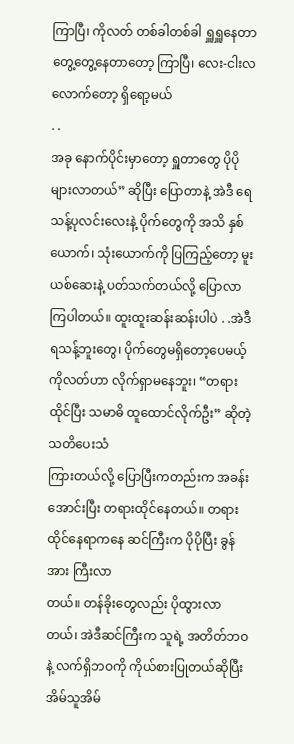ကြာပြီ၊ ကိုလတ် တစ်ခါတစ်ခါ ရှူရှူနေတာ တွေ့တွေ့နေတာတော့ ကြာပြီ၊ လေး-ငါးလလောက်တော့ ရှိရော့မယ်
. .
အခု နောက်ပိုင်းမှာတော့ ရှူတာတွေ ပိုပိုများလာတယ်” ဆိုပြီး ပြောတာနဲ့ အဲဒီ ရေသန့်ပုလင်းလေးနဲ့ ပိုက်တွေကို အသိ နှစ်ယောက်၊ သုံးယောက်ကို ပြကြည့်တော့ မူးယစ်ဆေးနဲ့ ပတ်သက်တယ်လို့ ပြောလာကြပါတယ်။ ထူးထူးဆန်းဆန်းပါပဲ . .အဲဒီ
ရသန့်ဘူးတွေ၊ ပိုက်တွေမရှိတော့ပေမယ့် ကိုလတ်ဟာ လိုက်ရှာမနေဘူး၊ “တရားထိုင်ပြီး သမာဓိ ထူထောင်လိုက်ဦး” ဆိုတဲ့ သတိပေးသံ
ကြားတယ်လို့ ပြောပြီးကတည်းက အခန်းအောင်းပြီး တရားထိုင်နေတယ်။ တရားထိုင်နေရာကနေ ဆင်ကြီးက ပိုပိုပြီး ခွန်အား ကြီးလာ
တယ်။ တန်ခိုးတွေလည်း ပိုထွားလာတယ်၊ အဲဒီဆင်ကြီးက သူရဲ့ အတိတ်ဘဝနဲ့ လက်ရှိဘဝကို ကိုယ်စားပြုတယ်ဆိုပြီး အိမ်သူအိမ်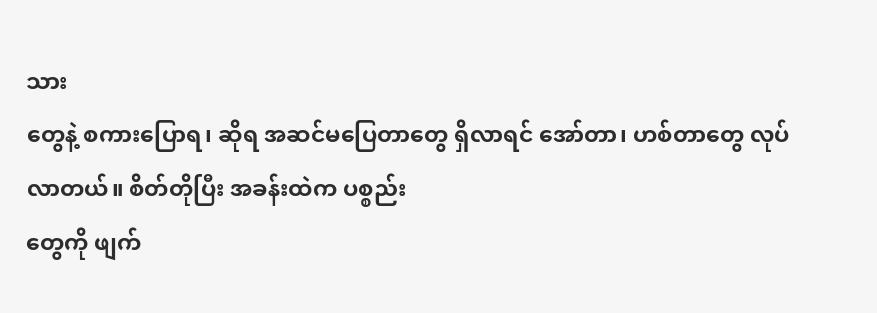သား
တွေနဲ့ စကားပြောရ၊ ဆိုရ အဆင်မပြေတာတွေ ရှိလာရင် အော်တာ၊ ဟစ်တာတွေ လုပ်လာတယ်။ စိတ်တိုပြီး အခန်းထဲက ပစ္စည်း
တွေကို ဖျက်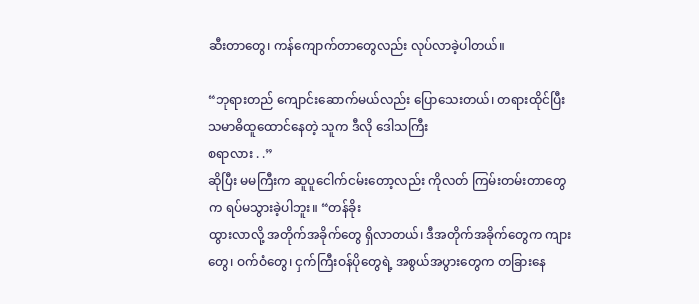ဆီးတာတွေ၊ ကန်ကျောက်တာတွေလည်း လုပ်လာခဲ့ပါတယ်။

“ဘုရားတည် ကျောင်းဆောက်မယ်လည်း ပြောသေးတယ်၊ တရားထိုင်ပြီး သမာဓိထူထောင်နေတဲ့ သူက ဒီလို ဒေါသကြီး
စရာလား . .”
ဆိုပြီး မမကြီးက ဆူပူငေါက်ငမ်းတော့လည်း ကိုလတ် ကြမ်းတမ်းတာတွေက ရပ်မသွားခဲ့ပါဘူး။ “တန်ခိုး
ထွားလာလို့ အတိုက်အခိုက်တွေ ရှိလာတယ်၊ ဒီအတိုက်အခိုက်တွေက ကျားတွေ၊ ဝက်ဝံတွေ၊ ငှက်ကြီးဝန်ပိုတွေရဲ့ အစွယ်အပွားတွေက တခြားနေ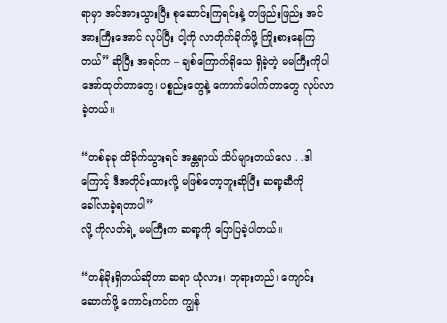ရာမှာ အင်အားသွားပြီး စုဆောင်းကြရင်းနဲ့ တဖြည်းဖြည်း အင်အားကြီးအောင် လုပ်ပြီး ငါ့ကို လာတိုက်ခိုက်ဖို့ ကြိုးစားနေကြ တယ်” ဆိုပြီး အရင်က – ချစ်ကြောက်ရိုသေ ရှိခဲ့တဲ့ မမကြီးကိုပါ အော်ထုတ်တာတွေ၊ ပစ္စည်းတွေနဲ့ ကောက်ပေါက်တာတွေ လုပ်လာခဲ့တယ်။

“တစ်ခုခု ထိခိုက်သွားရင် အန္တရာယ် သိပ်များတယ်လေ . .ဒါကြောင့် ဒီအတိုင်းထားလို့ မဖြစ်တော့ဘူးဆိုပြီး ဆရာ့ဆီကို
ခေါ်လာခဲ့ရတာပါ”
လို့ ကိုလတ်ရဲ့ မမကြီးက ဆရာ့ကို ပြောပြခဲ့ပါတယ်။

“တန်ခိုးရှိတယ်ဆိုတာ ဆရာ ယုံလား၊ ဘုရားတည်၊ ကျောင်းဆောက်ဖို့ ကောင်းကင်က ကျွန်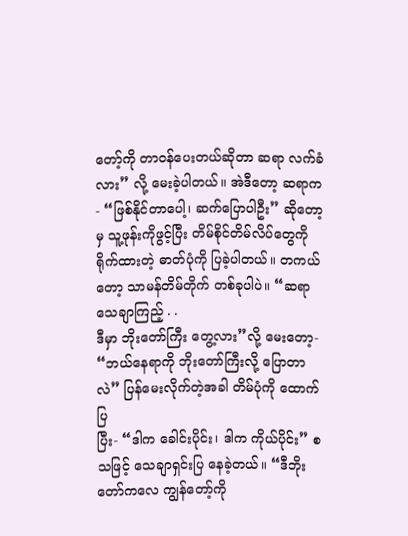တော့်ကို တာဝန်ပေးတယ်ဆိုတာ ဆရာ လက်ခံလား” လို့ မေးခဲ့ပါတယ်။ အဲဒီတော့ ဆရာက- “ဖြစ်နိုင်တာပေါ့၊ ဆက်ပြောပါဦး” ဆိုတော့မှ သူ့ဖုန်းကိုဖွင့်ပြီး တိမ်စိုင်တိမ်လိပ်တွေကို ရိုက်ထားတဲ့ ဓာတ်ပုံကို ပြခဲ့ပါတယ်။ တကယ်တော့ သာမန်တိမ်တိုက် တစ်ခုပါပဲ။ “ဆရာ သေချာကြည့် . .
ဒီမှာ ဘိုးတော်ကြီး တွေ့လား”လို့ မေးတော့- “ဘယ်နေရာကို ဘိုးတော်ကြီးလို့ ပြောတာလဲ” ပြန်မေးလိုက်တဲ့အခါ တိမ်ပုံကို ထောက်ပြ
ပြီး- “ဒါက ခေါင်းပိုင်း၊ ဒါက ကိုယ်ပိုင်း” စသဖြင့် သေချာရှင်းပြ နေခဲ့တယ်။ “ဒီဘိုးတော်ကလေ ကျွန်တော့်ကို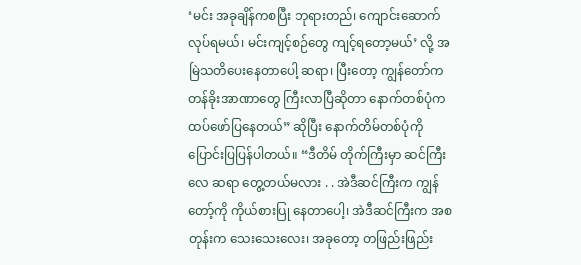‘မင်း အခုချိန်ကစပြီး ဘုရားတည်၊ ကျောင်းဆောက် လုပ်ရမယ်၊ မင်းကျင့်စဉ်တွေ ကျင့်ရတော့မယ်’ လို့ အမြဲသတိပေးနေတာပေါ့ ဆရာ၊ ပြီးတော့ ကျွန်တော်က
တန်ခိုးအာဏာတွေ ကြီးလာပြီဆိုတာ နောက်တစ်ပုံက ထပ်ဖော်ပြနေတယ်” ဆိုပြီး နောက်တိမ်တစ်ပုံကို ပြောင်းပြပြန်ပါတယ်။ “ဒီတိမ် တိုက်ကြီးမှာ ဆင်ကြီးလေ ဆရာ တွေ့တယ်မလား . . အဲဒီဆင်ကြီးက ကျွန်တော့်ကို ကိုယ်စားပြု နေတာပေါ့၊ အဲဒီဆင်ကြီးက အစ
တုန်းက သေးသေးလေး၊ အခုတော့ တဖြည်းဖြည်း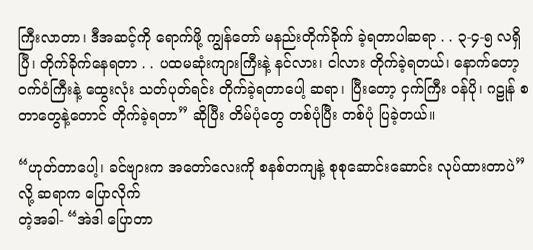ကြီးလာတာ၊ ဒီအဆင့်ကို ရောက်ဖို့ ကျွန်တော် မနည်းတိုက်ခိုက် ခဲ့ရတာပါဆရာ . . ၃-၄-၅ လရှိပြီ၊ တိုက်ခိုက်နေရတာ . . ပထမဆုံးကျားကြီးနဲ့ နင်လား၊ ငါလား တိုက်ခဲ့ရတယ်၊ နောက်တော့ ဝက်ဝံကြီးနဲ့ ထွေးလုံး သတ်ပုတ်ရင်း တိုက်ခဲ့ရတာပေါ့ ဆရာ၊ ပြီးတော့ ငှက်ကြီး ဝန်ပို၊ ဂဠုန် စတာတွေနဲ့တောင် တိုက်ခဲ့ရတာ” ဆိုပြီး တိမ်ပုံတွေ တစ်ပုံပြီး တစ်ပုံ ပြခဲ့တယ်။

“ဟုတ်တာပေါ့၊ ခင်ဗျားက အတော်လေးကို စနစ်တကျနဲ့ စုစုဆောင်းဆောင်း လုပ်ထားတာပဲ” လို့ ဆရာက ပြောလိုက်
တဲ့အခါ- “အဲဒါ ပြောတာ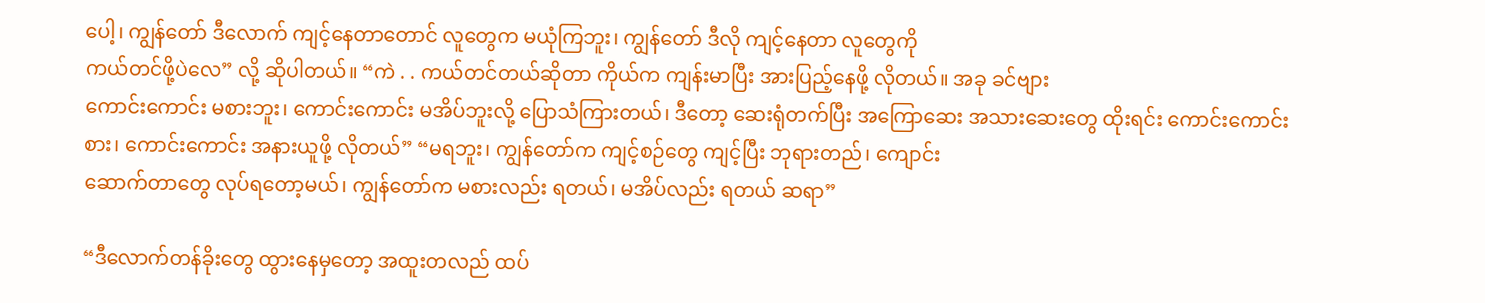ပေါ့၊ ကျွန်တော် ဒီလောက် ကျင့်နေတာတောင် လူတွေက မယုံကြဘူး၊ ကျွန်တော် ဒီလို ကျင့်နေတာ လူတွေကို
ကယ်တင်ဖို့ပဲလေ” လို့ ဆိုပါတယ်။ “ကဲ . . ကယ်တင်တယ်ဆိုတာ ကိုယ်က ကျန်းမာပြီး အားပြည့်နေဖို့ လိုတယ်။ အခု ခင်ဗျား
ကောင်းကောင်း မစားဘူး၊ ကောင်းကောင်း မအိပ်ဘူးလို့ ပြောသံကြားတယ်၊ ဒီတော့ ဆေးရုံတက်ပြီး အကြောဆေး အသားဆေးတွေ ထိုးရင်း ကောင်းကောင်းစား၊ ကောင်းကောင်း အနားယူဖို့ လိုတယ်” “မရဘူး၊ ကျွန်တော်က ကျင့်စဉ်တွေ ကျင့်ပြီး ဘုရားတည်၊ ကျောင်း
ဆောက်တာတွေ လုပ်ရတော့မယ်၊ ကျွန်တော်က မစားလည်း ရတယ်၊ မအိပ်လည်း ရတယ် ဆရာ”

“ဒီလောက်တန်ခိုးတွေ ထွားနေမှတော့ အထူးတလည် ထပ်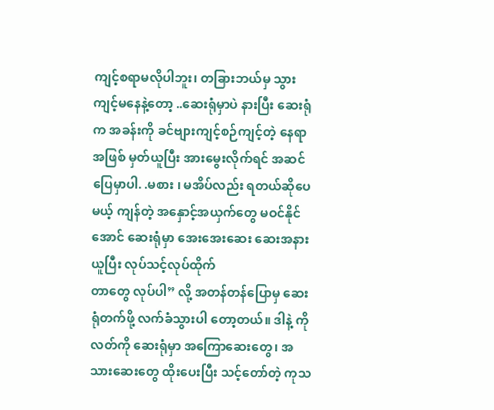ကျင့်စရာမလိုပါဘူး၊ တခြားဘယ်မှ သွားကျင့်မနေနဲ့တော့ ..ဆေးရုံမှာပဲ နားပြီး ဆေးရုံက အခန်းကို ခင်ဗျားကျင့်စဉ်ကျင့်တဲ့ နေရာအဖြစ် မှတ်ယူပြီး အားမွေးလိုက်ရင် အဆင်ပြေမှာပါ. .မစား ၊ မအိပ်လည်း ရတယ်ဆိုပေမယ့် ကျန်တဲ့ အနှောင့်အယှက်တွေ မဝင်နိုင်အောင် ဆေးရုံမှာ အေးအေးဆေး ဆေးအနားယူပြီး လုပ်သင့်လုပ်ထိုက်
တာတွေ လုပ်ပါ” လို့ အတန်တန်ပြောမှ ဆေးရုံတက်ဖို့ လက်ခံသွားပါ တော့တယ်။ ဒါနဲ့ ကိုလတ်ကို ဆေးရုံမှာ အကြောဆေးတွေ၊ အသားဆေးတွေ ထိုးပေးပြီး သင့်တော်တဲ့ ကုသ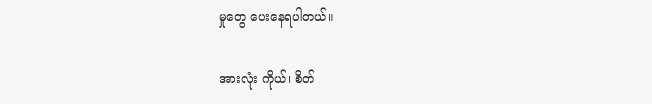မှုတွေ ပေးနေရပါတယ်။

အားလုံး ကိုယ်၊ စိတ်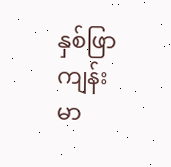နှစ်ဖြာ ကျန်းမာ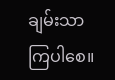ချမ်းသာ ကြပါစေ။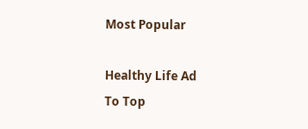Most Popular

Healthy Life Ad
To Top